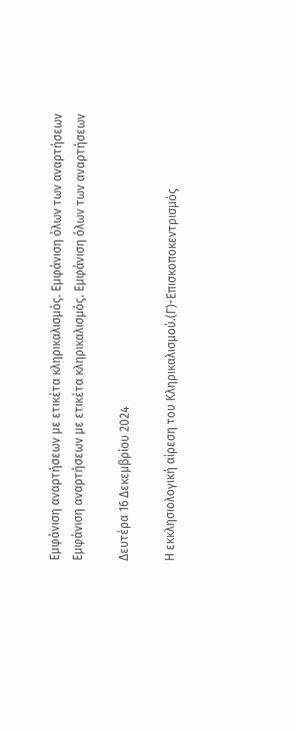Εμφάνιση αναρτήσεων με ετικέτα κληρικαλισμός. Εμφάνιση όλων των αναρτήσεων
Εμφάνιση αναρτήσεων με ετικέτα κληρικαλισμός. Εμφάνιση όλων των αναρτήσεων

Δευτέρα 16 Δεκεμβρίου 2024

Η εκκλησιολογική αίρεση του Κληρικαλισμού.(Γ)-Επισκοποκεντρισμός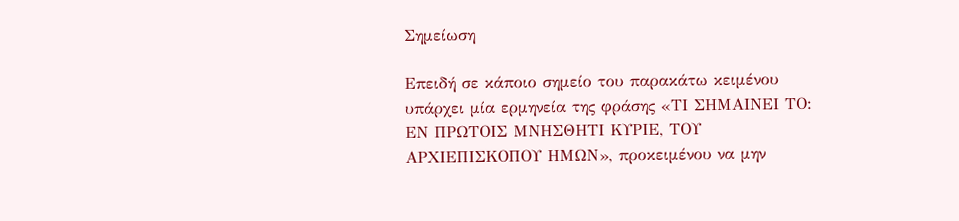Σημείωση

Επειδή σε κάποιο σημείο του παρακάτω κειμένου υπάρχει μία ερμηνεία της φράσης «ΤΙ ΣΗΜΑΙΝΕΙ ΤΟ: ΕΝ ΠΡΩΤΟΙΣ ΜΝΗΣΘΗΤΙ ΚΥΡΙΕ, ΤΟΥ ΑΡΧΙΕΠΙΣΚΟΠΟΥ ΗΜΩΝ», προκειμένου να μην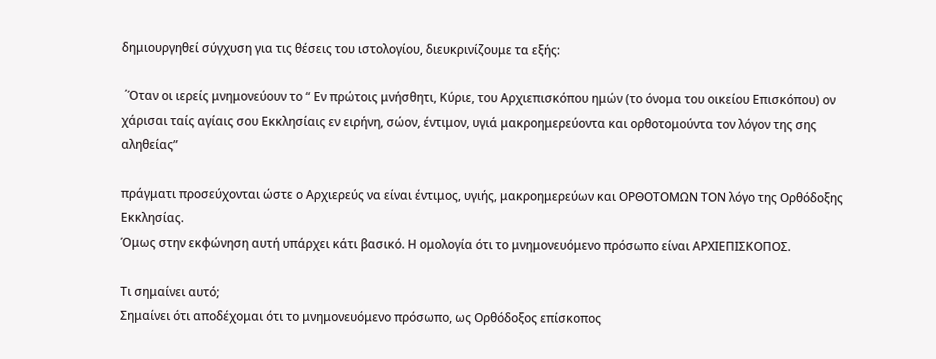δημιουργηθεί σύγχυση για τις θέσεις του ιστολογίου, διευκρινίζουμε τα εξής:

 ΄Όταν οι ιερείς μνημονεύουν το “ Εν πρώτοις μνήσθητι, Κύριε, του Αρχιεπισκόπου ημών (το όνομα του οικείου Επισκόπου) ον χάρισαι ταίς αγίαις σου Εκκλησίαις εν ειρήνη, σώον, έντιμον, υγιά μακροημερεύοντα και ορθοτομούντα τον λόγον της σης αληθείας”

πράγματι προσεύχονται ώστε ο Αρχιερεύς να είναι έντιμος, υγιής, μακροημερεύων και ΟΡΘΟΤΟΜΩΝ ΤΟΝ λόγο της Ορθόδοξης Εκκλησίας.
Όμως στην εκφώνηση αυτή υπάρχει κάτι βασικό. Η ομολογία ότι το μνημονευόμενο πρόσωπο είναι ΑΡΧΙΕΠΙΣΚΟΠΟΣ.

Τι σημαίνει αυτό;
Σημαίνει ότι αποδέχομαι ότι το μνημονευόμενο πρόσωπο, ως Ορθόδοξος επίσκοπος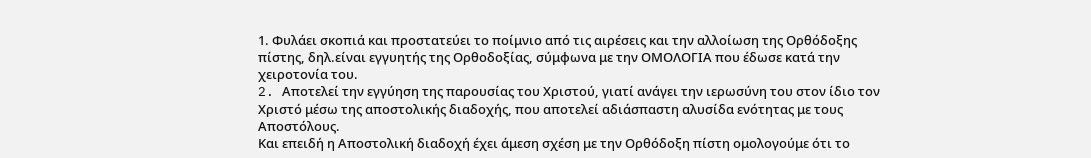1. Φυλάει σκοπιά και προστατεύει το ποίμνιο από τις αιρέσεις και την αλλοίωση της Ορθόδοξης πίστης, δηλ.είναι εγγυητής της Ορθοδοξίας, σύμφωνα με την ΟΜΟΛΟΓΙΑ που έδωσε κατά την χειροτονία του.
2. Aποτελεί την εγγύηση της παρουσίας του Χριστού, γιατί ανάγει την ιερωσύνη του στον ίδιο τον Χριστό μέσω της αποστολικής διαδοχής, που αποτελεί αδιάσπαστη αλυσίδα ενότητας με τους Αποστόλους.
Και επειδή η Αποστολική διαδοχή έχει άμεση σχέση με την Ορθόδοξη πίστη ομολογούμε ότι το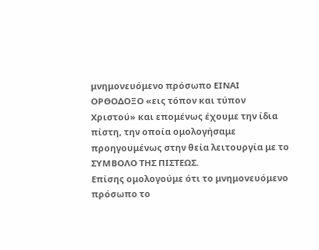μνημονευόμενο πρόσωπο ΕΙΝΑΙ ΟΡΘΟΔΟΞΟ «εις τόπον και τύπον Χριστού» και επομένως έχουμε την ίδια πίστη, την οποία ομολογήσαμε προηγουμένως στην θεία λειτουργία με το ΣΥΜΒΟΛΟ ΤΗΣ ΠΙΣΤΕΩΣ.
Επίσης ομολογούμε ότι το μνημονευόμενο πρόσωπο το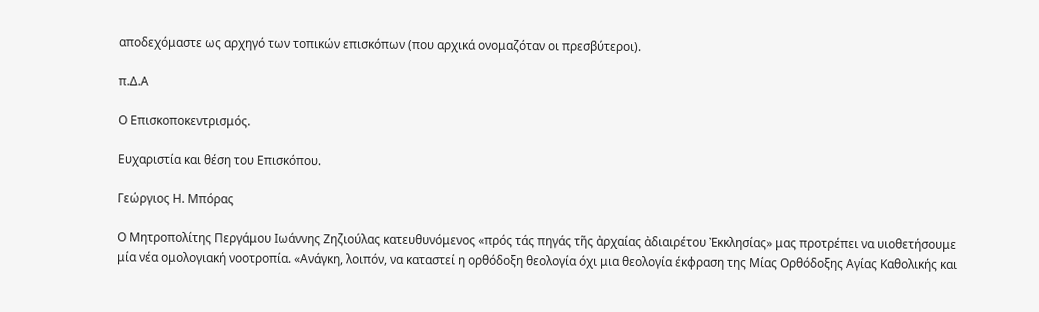αποδεχόμαστε ως αρχηγό των τοπικών επισκόπων (που αρχικά ονομαζόταν οι πρεσβύτεροι).

π.Δ.Α

Ο Επισκοποκεντρισμός.

Ευχαριστία και θέση του Επισκόπου.

Γεώργιος Η. Μπόρας

Ο Μητροπολίτης Περγάμου Ιωάννης Ζηζιούλας κατευθυνόμενος «πρός τάς πηγάς τῆς ἀρχαίας ἀδιαιρέτου Ἐκκλησίας» μας προτρέπει να υιοθετήσουμε μία νέα ομολογιακή νοοτροπία. «Ανάγκη, λοιπόν, να καταστεί η ορθόδοξη θεολογία όχι μια θεολογία έκφραση της Μίας Ορθόδοξης Αγίας Καθολικής και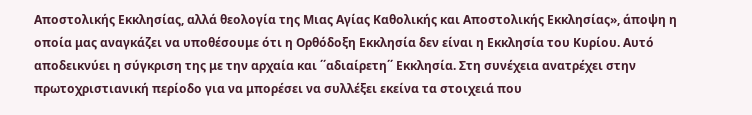Αποστολικής Εκκλησίας, αλλά θεολογία της Μιας Αγίας Καθολικής και Αποστολικής Εκκλησίας», άποψη η οποία μας αναγκάζει να υποθέσουμε ότι η Ορθόδοξη Εκκλησία δεν είναι η Εκκλησία του Κυρίου. Αυτό αποδεικνύει η σύγκριση της με την αρχαία και ΄΄αδιαίρετη΄΄ Εκκλησία. Στη συνέχεια ανατρέχει στην πρωτοχριστιανική περίοδο για να μπορέσει να συλλέξει εκείνα τα στοιχειά που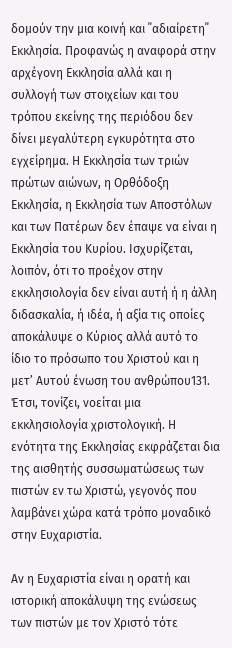δομούν την μια κοινή και ΄΄αδιαίρετη΄΄ Εκκλησία. Προφανώς η αναφορά στην αρχέγονη Εκκλησία αλλά και η συλλογή των στοιχείων και του τρόπου εκείνης της περιόδου δεν δίνει μεγαλύτερη εγκυρότητα στο εγχείρημα. Η Εκκλησία των τριών πρώτων αιώνων, η Ορθόδοξη Εκκλησία, η Εκκλησία των Αποστόλων και των Πατέρων δεν έπαψε να είναι η Εκκλησία του Κυρίου. Ισχυρίζεται, λοιπόν, ότι το προέχον στην εκκλησιολογία δεν είναι αυτή ή η άλλη διδασκαλία, ή ιδέα, ή αξία τις οποίες αποκάλυψε ο Κύριος αλλά αυτό το ίδιο το πρόσωπο του Χριστού και η μετ’ Αυτού ένωση του ανθρώπου131. Έτσι, τονίζει, νοείται μια εκκλησιολογία χριστολογική. Η ενότητα της Εκκλησίας εκφράζεται δια της αισθητής συσσωματώσεως των πιστών εν τω Χριστώ, γεγονός που λαμβάνει χώρα κατά τρόπο μοναδικό στην Ευχαριστία.

Αν η Ευχαριστία είναι η ορατή και ιστορική αποκάλυψη της ενώσεως των πιστών με τον Χριστό τότε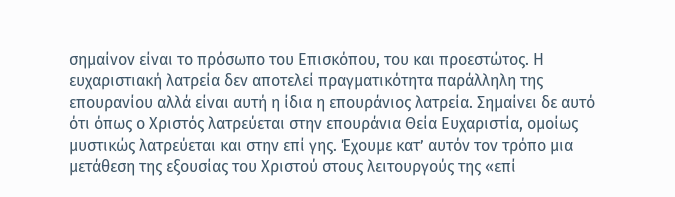σημαίνον είναι το πρόσωπο του Επισκόπου, του και προεστώτος. Η ευχαριστιακή λατρεία δεν αποτελεί πραγματικότητα παράλληλη της επουρανίου αλλά είναι αυτή η ίδια η επουράνιος λατρεία. Σημαίνει δε αυτό ότι όπως ο Χριστός λατρεύεται στην επουράνια Θεία Ευχαριστία, ομοίως μυστικώς λατρεύεται και στην επί γης. Έχουμε κατ’ αυτόν τον τρόπο μια μετάθεση της εξουσίας του Χριστού στους λειτουργούς της «επί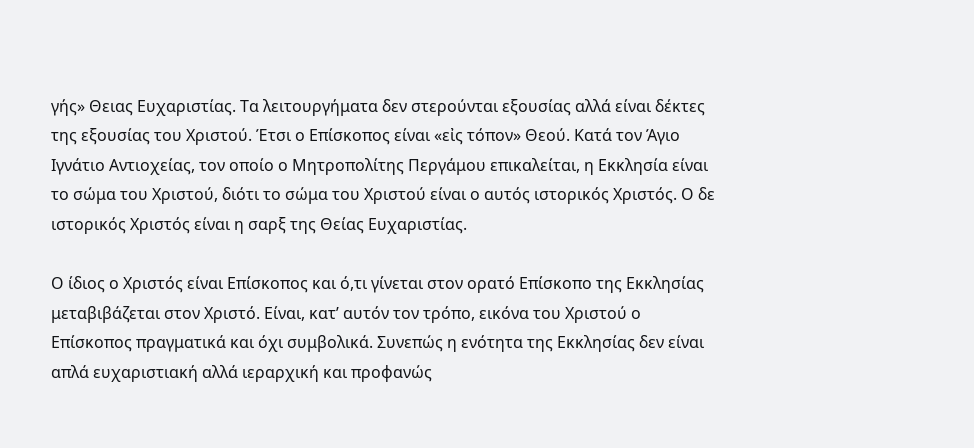γής» Θειας Ευχαριστίας. Τα λειτουργήματα δεν στερούνται εξουσίας αλλά είναι δέκτες της εξουσίας του Χριστού. Έτσι ο Επίσκοπος είναι «εἰς τόπον» Θεού. Κατά τον Άγιο Ιγνάτιο Αντιοχείας, τον οποίο ο Μητροπολίτης Περγάμου επικαλείται, η Εκκλησία είναι το σώμα του Χριστού, διότι το σώμα του Χριστού είναι ο αυτός ιστορικός Χριστός. Ο δε ιστορικός Χριστός είναι η σαρξ της Θείας Ευχαριστίας.

Ο ίδιος ο Χριστός είναι Επίσκοπος και ό,τι γίνεται στον ορατό Επίσκοπο της Εκκλησίας μεταβιβάζεται στον Χριστό. Είναι, κατ’ αυτόν τον τρόπο, εικόνα του Χριστού ο Επίσκοπος πραγματικά και όχι συμβολικά. Συνεπώς η ενότητα της Εκκλησίας δεν είναι απλά ευχαριστιακή αλλά ιεραρχική και προφανώς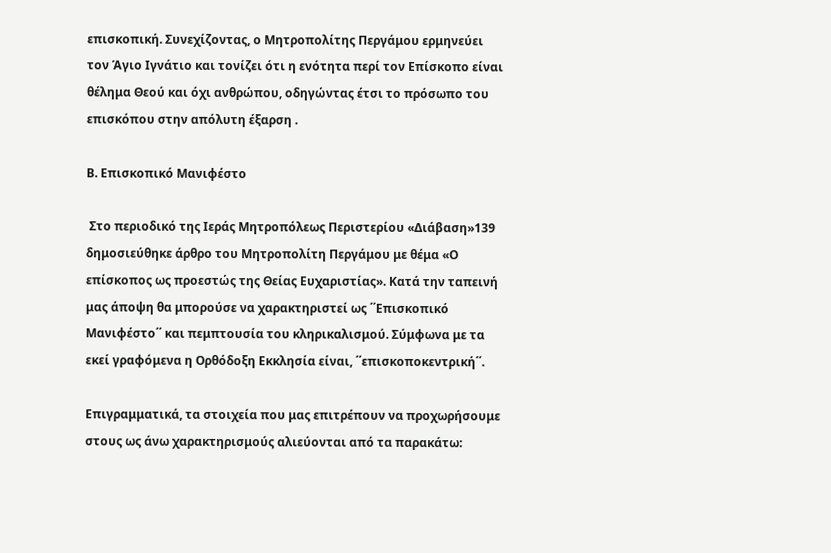επισκοπική. Συνεχίζοντας, ο Μητροπολίτης Περγάμου ερμηνεύει τον Άγιο Ιγνάτιο και τονίζει ότι η ενότητα περί τον Επίσκοπο είναι θέλημα Θεού και όχι ανθρώπου, οδηγώντας έτσι το πρόσωπο του επισκόπου στην απόλυτη έξαρση .

Β. Επισκοπικό Μανιφέστο

 Στο περιοδικό της Ιεράς Μητροπόλεως Περιστερίου «Διάβαση»139 δημοσιεύθηκε άρθρο του Μητροπολίτη Περγάμου με θέμα «Ο επίσκοπος ως προεστώς της Θείας Ευχαριστίας». Κατά την ταπεινή μας άποψη θα μπορούσε να χαρακτηριστεί ως ΄΄Επισκοπικό Μανιφέστο΄΄ και πεμπτουσία του κληρικαλισμού. Σύμφωνα με τα εκεί γραφόμενα η Ορθόδοξη Εκκλησία είναι, ΄΄επισκοποκεντρική΄΄.

Επιγραμματικά, τα στοιχεία που μας επιτρέπουν να προχωρήσουμε στους ως άνω χαρακτηρισμούς αλιεύονται από τα παρακάτω: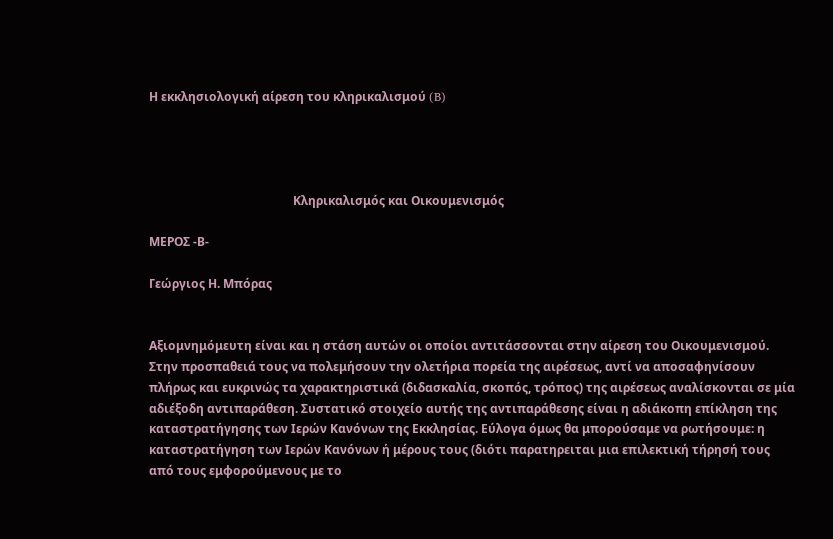Η εκκλησιολογική αίρεση του κληρικαλισμού (B)




                                                Κληρικαλισμός και Οικουμενισμός

ΜΕΡΟΣ -Β-

Γεώργιος Η. Μπόρας


Αξιομνημόμευτη είναι και η στάση αυτών οι οποίοι αντιτάσσονται στην αίρεση του Οικουμενισμού. Στην προσπαθειά τους να πολεμήσουν την ολετήρια πορεία της αιρέσεως, αντί να αποσαφηνίσουν πλήρως και ευκρινώς τα χαρακτηριστικά (διδασκαλία, σκοπός, τρόπος) της αιρέσεως αναλίσκονται σε μία αδιέξοδη αντιπαράθεση. Συστατικό στοιχείο αυτής της αντιπαράθεσης είναι η αδιάκοπη επίκληση της καταστρατήγησης των Ιερών Κανόνων της Εκκλησίας. Εύλογα όμως θα μπορούσαμε να ρωτήσουμε: η καταστρατήγηση των Ιερών Κανόνων ή μέρους τους (διότι παρατηρειται μια επιλεκτική τήρησή τους από τους εμφορούμενους με το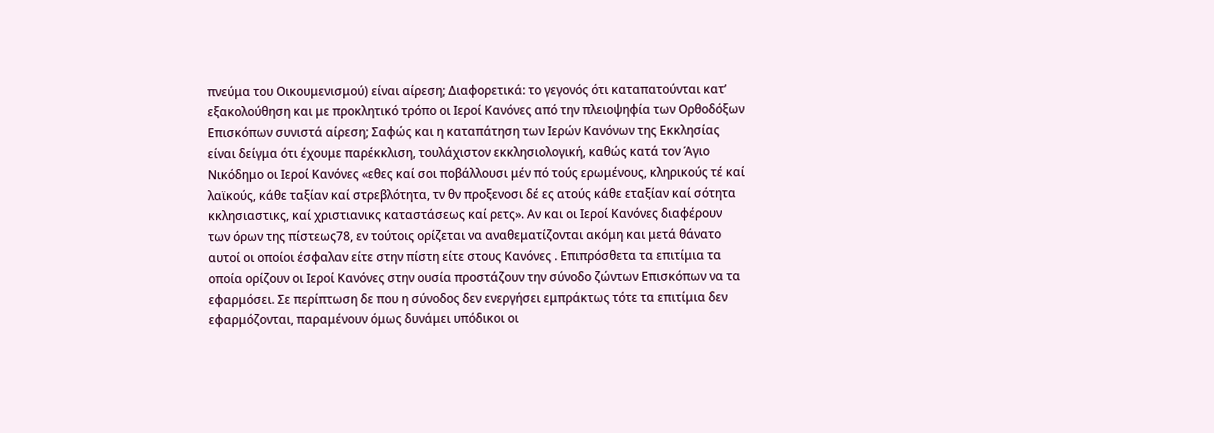πνεύμα του Οικουμενισμού) είναι αίρεση; Διαφορετικά: το γεγονός ότι καταπατούνται κατ’ εξακολούθηση και με προκλητικό τρόπο οι Ιεροί Κανόνες από την πλειοψηφία των Ορθοδόξων Επισκόπων συνιστά αίρεση; Σαφώς και η καταπάτηση των Ιερών Κανόνων της Εκκλησίας είναι δείγμα ότι έχουμε παρέκκλιση, τουλάχιστον εκκλησιολογική, καθώς κατά τον Άγιο Νικόδημο οι Ιεροί Κανόνες «εθες καί σοι ποβάλλουσι μέν πό τούς ερωμένους, κληρικούς τέ καί λαϊκούς, κάθε ταξίαν καί στρεβλότητα, τν θν προξενοσι δέ ες ατούς κάθε εταξίαν καί σότητα κκλησιαστικς, καί χριστιανικς καταστάσεως καί ρετς». Αν και οι Ιεροί Κανόνες διαφέρουν των όρων της πίστεως78, εν τούτοις ορίζεται να αναθεματίζονται ακόμη και μετά θάνατο αυτοί οι οποίοι έσφαλαν είτε στην πίστη είτε στους Κανόνες . Επιπρόσθετα τα επιτίμια τα οποία ορίζουν οι Ιεροί Κανόνες στην ουσία προστάζουν την σύνοδο ζώντων Επισκόπων να τα εφαρμόσει. Σε περίπτωση δε που η σύνοδος δεν ενεργήσει εμπράκτως τότε τα επιτίμια δεν εφαρμόζονται, παραμένουν όμως δυνάμει υπόδικοι οι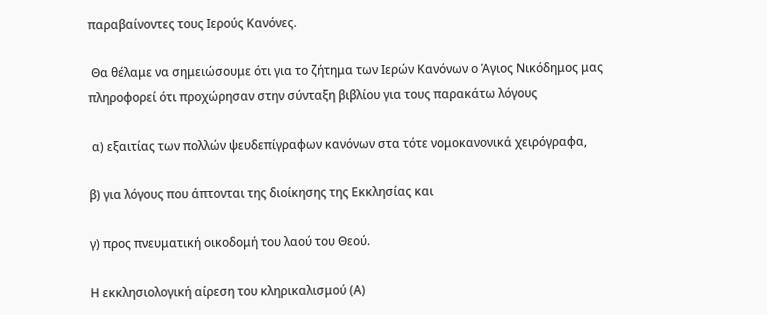παραβαίνοντες τους Ιερούς Κανόνες.

 Θα θέλαμε να σημειώσουμε ότι για το ζήτημα των Ιερών Κανόνων ο Άγιος Νικόδημος μας πληροφορεί ότι προχώρησαν στην σύνταξη βιβλίου για τους παρακάτω λόγους

 α) εξαιτίας των πολλών ψευδεπίγραφων κανόνων στα τότε νομοκανονικά χειρόγραφα,

β) για λόγους που άπτονται της διοίκησης της Εκκλησίας και

γ) προς πνευματική οικοδομή του λαού του Θεού.

Η εκκλησιολογική αίρεση του κληρικαλισμού (Α)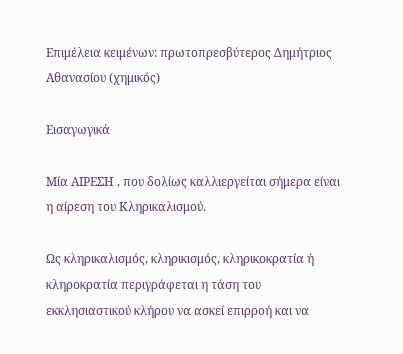Επιμέλεια κειμένων: πρωτοπρεσβύτερος Δημήτριος Αθανασίου (χημικός)

Εισαγωγικά

Μία ΑΙΡΕΣΗ , που δολίως καλλιεργείται σήμερα είναι η αίρεση του Κληρικαλισμού.

Ως κληρικαλισμός, κληρικισμός, κληρικοκρατία ή κληροκρατία περιγράφεται η τάση του εκκλησιαστικού κλήρου να ασκεί επιρροή και να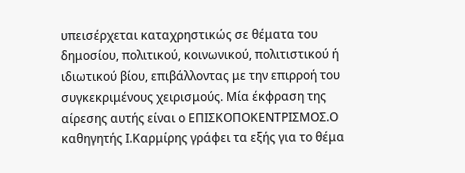υπεισέρχεται καταχρηστικώς σε θέματα του δημοσίου, πολιτικού, κοινωνικού, πολιτιστικού ή ιδιωτικού βίου, επιβάλλοντας με την επιρροή του συγκεκριμένους χειρισμούς. Μία έκφραση της αίρεσης αυτής είναι ο ΕΠΙΣΚΟΠΟΚΕΝΤΡΙΣΜΟΣ.Ο καθηγητής Ι.Καρμίρης γράφει τα εξής για το θέμα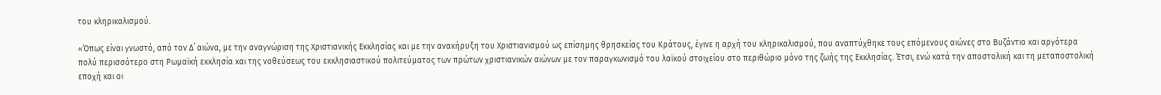του κληρικαλισμού.

«Όπως είναι γνωστό, από τον Δ΄ αιώνα, με την αναγνώριση της Χριστιανικής Εκκλησίας και με την ανακήρυξη του Χριστιανισμού ως επίσημης θρησκείας του Κράτους, έγινε η αρχή του κληρικαλισμού, που αναπτύχθηκε τους επόμενους αιώνες στο Βυζάντιο και αργότερα πολύ περισσότερο στη Ρωμαϊκή εκκλησία και της νοθεύσεως του εκκλησιαστικού πολιτεύματος των πρώτων χριστιανικών αιώνων με τον παραγκωνισμό του λαϊκού στοιχείου στο περιθώριο μόνο της ζωής της Εκκλησίας. Έτσι, ενώ κατά την αποστολική και τη μεταποστολική εποχή και οι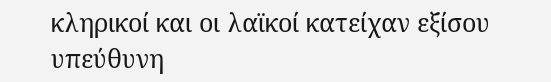κληρικοί και οι λαϊκοί κατείχαν εξίσου υπεύθυνη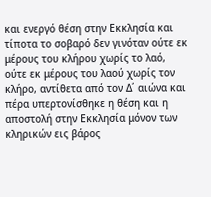και ενεργό θέση στην Εκκλησία και τίποτα το σοβαρό δεν γινόταν ούτε εκ μέρους του κλήρου χωρίς το λαό, ούτε εκ μέρους του λαού χωρίς τον κλήρο, αντίθετα από τον Δ΄ αιώνα και πέρα υπερτονίσθηκε η θέση και η αποστολή στην Εκκλησία μόνον των κληρικών εις βάρος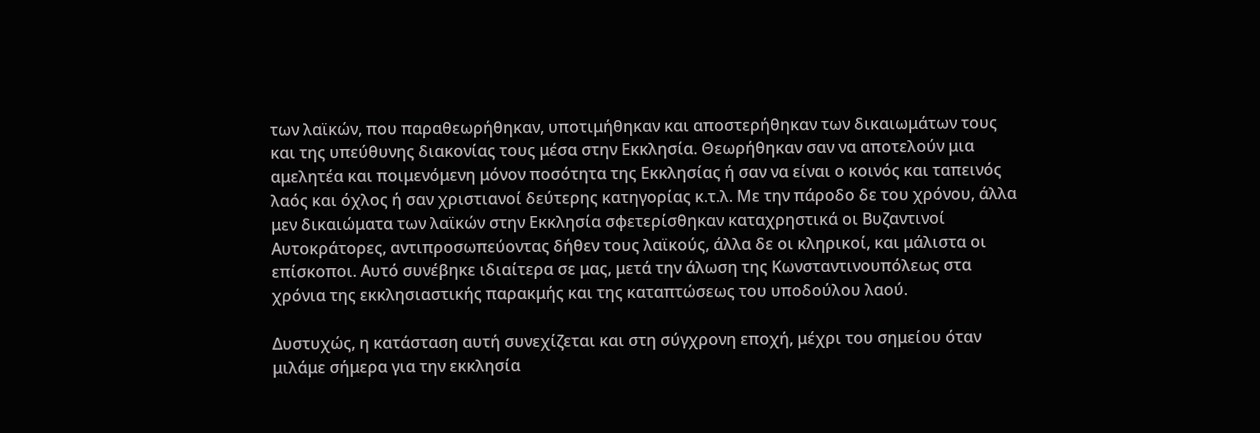των λαϊκών, που παραθεωρήθηκαν, υποτιμήθηκαν και αποστερήθηκαν των δικαιωμάτων τους και της υπεύθυνης διακονίας τους μέσα στην Εκκλησία. Θεωρήθηκαν σαν να αποτελούν μια αμελητέα και ποιμενόμενη μόνον ποσότητα της Εκκλησίας ή σαν να είναι ο κοινός και ταπεινός λαός και όχλος ή σαν χριστιανοί δεύτερης κατηγορίας κ.τ.λ. Με την πάροδο δε του χρόνου, άλλα μεν δικαιώματα των λαϊκών στην Εκκλησία σφετερίσθηκαν καταχρηστικά οι Βυζαντινοί Αυτοκράτορες, αντιπροσωπεύοντας δήθεν τους λαϊκούς, άλλα δε οι κληρικοί, και μάλιστα οι επίσκοποι. Αυτό συνέβηκε ιδιαίτερα σε μας, μετά την άλωση της Κωνσταντινουπόλεως στα χρόνια της εκκλησιαστικής παρακμής και της καταπτώσεως του υποδούλου λαού.

Δυστυχώς, η κατάσταση αυτή συνεχίζεται και στη σύγχρονη εποχή, μέχρι του σημείου όταν μιλάμε σήμερα για την εκκλησία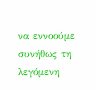να εννοούμε συνήθως τη λεγόμενη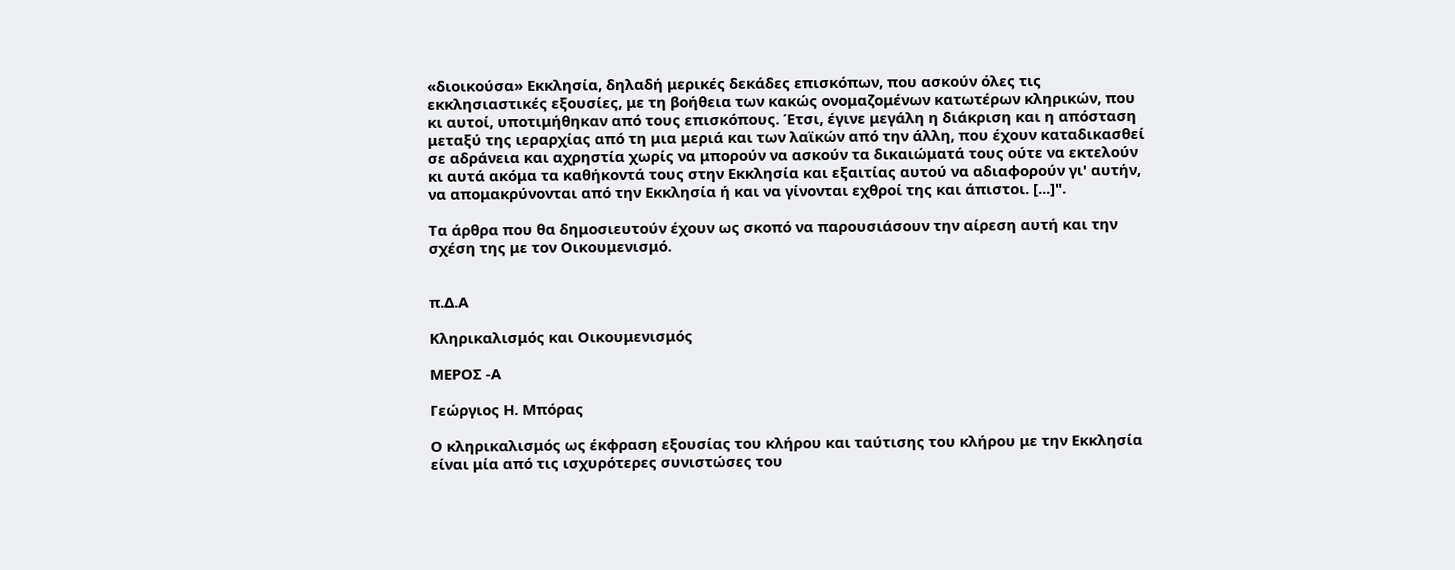«διοικούσα» Εκκλησία, δηλαδή μερικές δεκάδες επισκόπων, που ασκούν όλες τις εκκλησιαστικές εξουσίες, με τη βοήθεια των κακώς ονομαζομένων κατωτέρων κληρικών, που κι αυτοί, υποτιμήθηκαν από τους επισκόπους. Έτσι, έγινε μεγάλη η διάκριση και η απόσταση μεταξύ της ιεραρχίας από τη μια μεριά και των λαϊκών από την άλλη, που έχουν καταδικασθεί σε αδράνεια και αχρηστία χωρίς να μπορούν να ασκούν τα δικαιώματά τους ούτε να εκτελούν κι αυτά ακόμα τα καθήκοντά τους στην Εκκλησία και εξαιτίας αυτού να αδιαφορούν γι' αυτήν, να απομακρύνονται από την Εκκλησία ή και να γίνονται εχθροί της και άπιστοι. [...]".

Τα άρθρα που θα δημοσιευτούν έχουν ως σκοπό να παρουσιάσουν την αίρεση αυτή και την σχέση της με τον Οικουμενισμό.


π.Δ.Α

Κληρικαλισμός και Οικουμενισμός

ΜΕΡΟΣ -Α

Γεώργιος Η. Μπόρας

Ο κληρικαλισμός ως έκφραση εξουσίας του κλήρου και ταύτισης του κλήρου με την Εκκλησία είναι μία από τις ισχυρότερες συνιστώσες του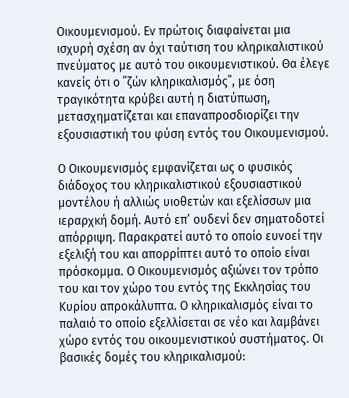Οικουμενισμού. Εν πρώτοις διαφαίνεται μια ισχυρή σχέση αν όχι ταύτιση του κληρικαλιστικού πνεύματος με αυτό του οικουμενιστικού. Θα έλεγε κανείς ότι ο ΄΄ζών κληρικαλισμός΄΄, με όση τραγικότητα κρύβει αυτή η διατύπωση, μετασχηματίζεται και επαναπροσδιορίζει την εξουσιαστική του φύση εντός του Οικουμενισμού.

Ο Οικουμενισμός εμφανίζεται ως ο φυσικός διάδοχος του κληρικαλιστικού εξουσιαστικού μοντέλου ή αλλιώς υιοθετών και εξελίσσων μια ιεραρχκή δομή. Αυτό επ’ ουδενί δεν σηματοδοτεί απόρριψη. Παρακρατεί αυτό το οποίο ευνοεί την εξελιξή του και απορρίπτει αυτό το οποίο είναι πρόσκομμα. Ο Οικουμενισμός αξιώνει τον τρόπο του και τον χώρο του εντός της Εκκλησίας του Κυρίου απροκάλυπτα. Ο κληρικαλισμός είναι το παλαιό το οποίο εξελλίσεται σε νέο και λαμβάνει χώρο εντός του οικουμενιστικού συστήματος. Οι βασικές δομές του κληρικαλισμού: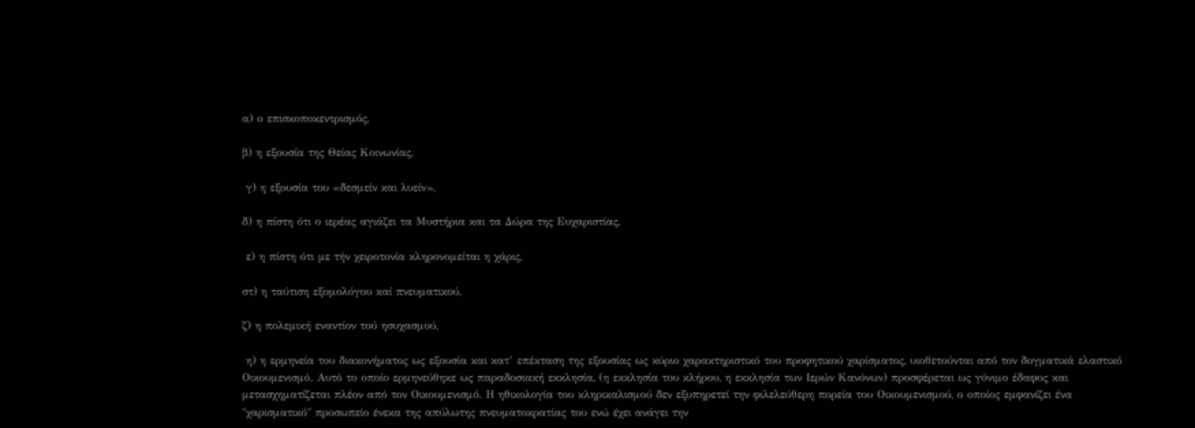α) ο επισκοποκεντρισμός,

β) η εξουσία της Θείας Κοινωνίας,

 γ) η εξουσία του «δεσμείν και λυείν»,

δ) η πίστη ότι ο ιερέας αγιάζει τα Μυστήρια και τα Δώρα της Ευχαριστίας,

 ε) η πίστη ότι με τήν χειροτονία κληρονομείται η χάρις,

στ) η ταύτιση εξομολόγου καί πνευματικού,

ζ) η πολεμική εναντίον τού ησυχασμού,

 η) η ερμηνεία του διακονήματος ως εξουσία και κατ’ επέκταση της εξουσίας ως κύριο χαρακτηριστικό του προφητικού χαρίσματος, υιοθετούνται από τον δογματικά ελαστικό Οικουμενισμό. Αυτό το οποίο ερμηνεύθηκε ως παραδοσιακή εκκλησία, (η εκκλησία του κλήρου, η εκκλησία των Ιερών Κανόνων) προσφέρεται ως γόνιμο έδαφος και μετασχηματίζεται πλέον από τον Οικουμενισμό. Η ηθικολογία του κληρικαλισμού δεν εξυπηρετεί την φιλελεύθερη πορεία του Οικουμενισμού, ο οποίος εμφανίζει ένα ΄΄χαρισματικό΄΄ προσωπείο ένεκα της απύλωτης πνευματοκρατίας του ενώ έχει ανάγει την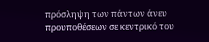πρόσληψη των πάντων άνευ προυποθέσεων σε κεντρικό του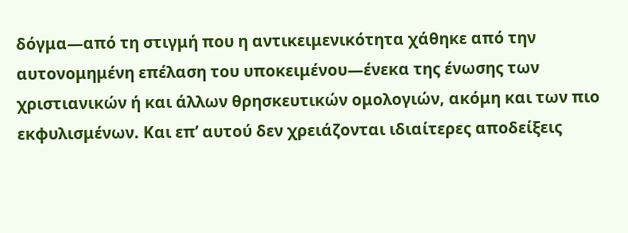δόγμα—από τη στιγμή που η αντικειμενικότητα χάθηκε από την αυτονομημένη επέλαση του υποκειμένου—ένεκα της ένωσης των χριστιανικών ή και άλλων θρησκευτικών ομολογιών, ακόμη και των πιο εκφυλισμένων. Και επ’ αυτού δεν χρειάζονται ιδιαίτερες αποδείξεις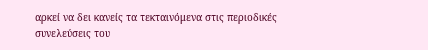αρκεί να δει κανείς τα τεκταινόμενα στις περιοδικές συνελεύσεις του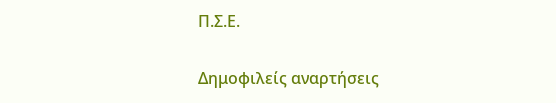Π.Σ.Ε.

Δημοφιλείς αναρτήσεις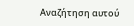Αναζήτηση αυτού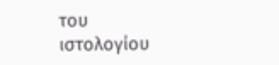του ιστολογίου